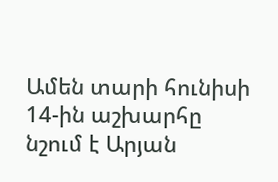Ամեն տարի հունիսի 14-ին աշխարհը նշում է Արյան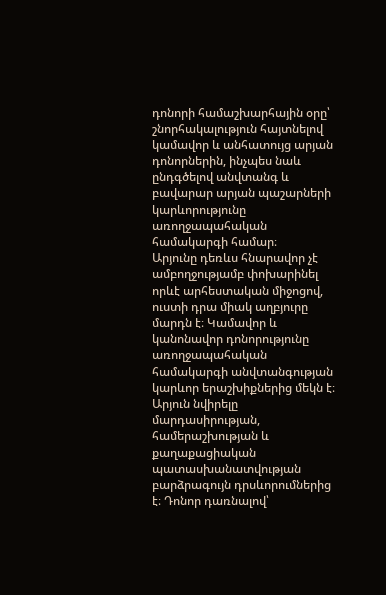դոնորի համաշխարհային օրը՝ շնորհակալություն հայտնելով կամավոր և անհատույց արյան դոնորներին, ինչպես նաև ընդգծելով անվտանգ և բավարար արյան պաշարների կարևորությունը առողջապահական համակարգի համար։
Արյունը դեռևս հնարավոր չէ ամբողջությամբ փոխարինել որևէ արհեստական միջոցով, ուստի դրա միակ աղբյուրը մարդն է։ Կամավոր և կանոնավոր դոնորությունը առողջապահական համակարգի անվտանգության կարևոր երաշխիքներից մեկն է։
Արյուն նվիրելը մարդասիրության, համերաշխության և քաղաքացիական պատասխանատվության բարձրագույն դրսևորումներից է։ Դոնոր դառնալով՝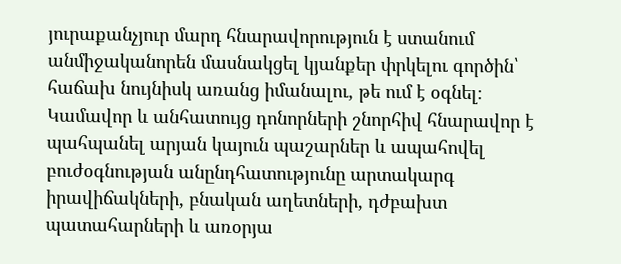յուրաքանչյուր մարդ հնարավորություն է ստանում անմիջականորեն մասնակցել կյանքեր փրկելու գործին՝ հաճախ նույնիսկ առանց իմանալու, թե ում է օգնել։ Կամավոր և անհատույց դոնորների շնորհիվ հնարավոր է պահպանել արյան կայուն պաշարներ և ապահովել բուժօգնության անընդհատությունը արտակարգ իրավիճակների, բնական աղետների, դժբախտ պատահարների և առօրյա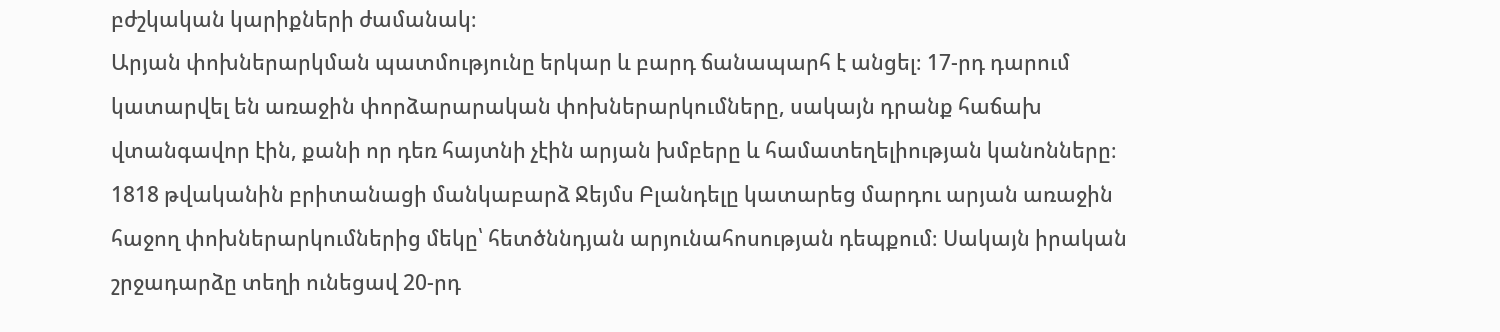բժշկական կարիքների ժամանակ։
Արյան փոխներարկման պատմությունը երկար և բարդ ճանապարհ է անցել։ 17-րդ դարում կատարվել են առաջին փորձարարական փոխներարկումները, սակայն դրանք հաճախ վտանգավոր էին, քանի որ դեռ հայտնի չէին արյան խմբերը և համատեղելիության կանոնները։ 1818 թվականին բրիտանացի մանկաբարձ Ջեյմս Բլանդելը կատարեց մարդու արյան առաջին հաջող փոխներարկումներից մեկը՝ հետծննդյան արյունահոսության դեպքում։ Սակայն իրական շրջադարձը տեղի ունեցավ 20-րդ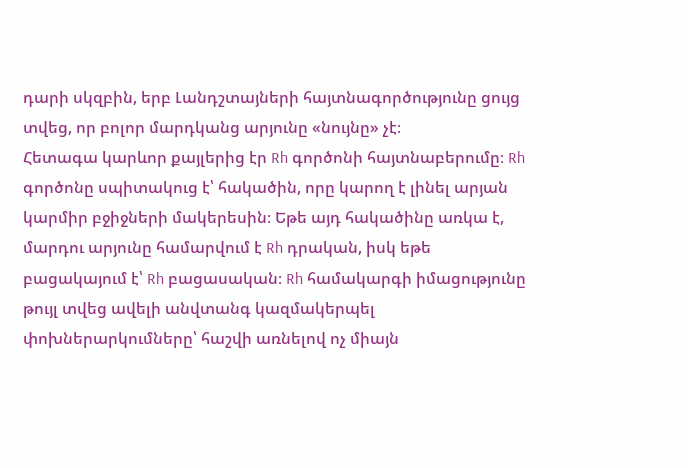դարի սկզբին, երբ Լանդշտայների հայտնագործությունը ցույց տվեց, որ բոլոր մարդկանց արյունը «նույնը» չէ։
Հետագա կարևոր քայլերից էր Rh գործոնի հայտնաբերումը։ Rh գործոնը սպիտակուց է՝ հակածին, որը կարող է լինել արյան կարմիր բջիջների մակերեսին։ Եթե այդ հակածինը առկա է, մարդու արյունը համարվում է Rh դրական, իսկ եթե բացակայում է՝ Rh բացասական։ Rh համակարգի իմացությունը թույլ տվեց ավելի անվտանգ կազմակերպել փոխներարկումները՝ հաշվի առնելով ոչ միայն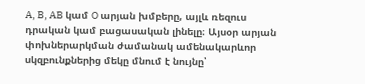A, B, AB կամ O արյան խմբերը, այլև ռեզուս դրական կամ բացասական լինելը։ Այսօր արյան փոխներարկման ժամանակ ամենակարևոր սկզբունքներից մեկը մնում է նույնը՝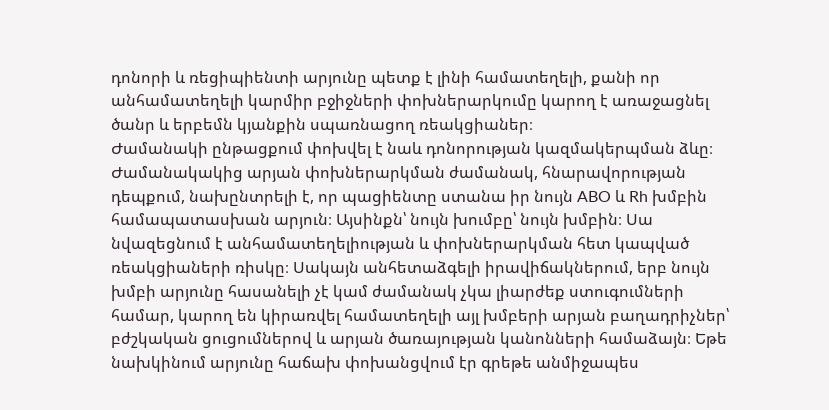դոնորի և ռեցիպիենտի արյունը պետք է լինի համատեղելի, քանի որ անհամատեղելի կարմիր բջիջների փոխներարկումը կարող է առաջացնել ծանր և երբեմն կյանքին սպառնացող ռեակցիաներ։
Ժամանակի ընթացքում փոխվել է նաև դոնորության կազմակերպման ձևը։ Ժամանակակից արյան փոխներարկման ժամանակ, հնարավորության դեպքում, նախընտրելի է, որ պացիենտը ստանա իր նույն ABO և Rh խմբին համապատասխան արյուն։ Այսինքն՝ նույն խումբը՝ նույն խմբին։ Սա նվազեցնում է անհամատեղելիության և փոխներարկման հետ կապված ռեակցիաների ռիսկը։ Սակայն անհետաձգելի իրավիճակներում, երբ նույն խմբի արյունը հասանելի չէ կամ ժամանակ չկա լիարժեք ստուգումների համար, կարող են կիրառվել համատեղելի այլ խմբերի արյան բաղադրիչներ՝ բժշկական ցուցումներով և արյան ծառայության կանոնների համաձայն։ Եթե նախկինում արյունը հաճախ փոխանցվում էր գրեթե անմիջապես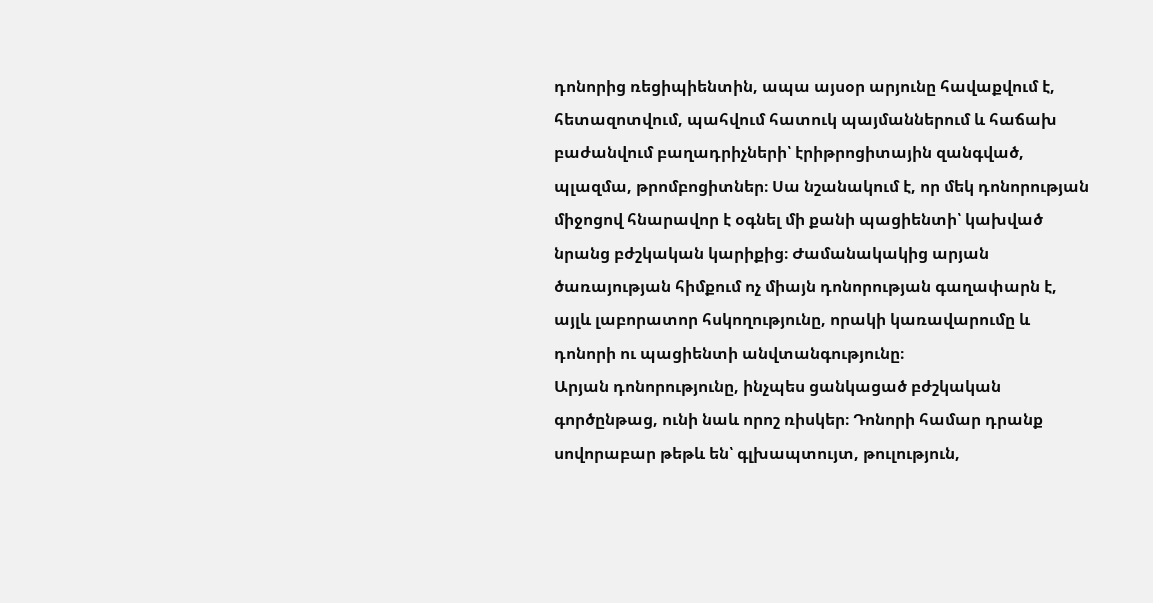դոնորից ռեցիպիենտին, ապա այսօր արյունը հավաքվում է, հետազոտվում, պահվում հատուկ պայմաններում և հաճախ բաժանվում բաղադրիչների՝ էրիթրոցիտային զանգված, պլազմա, թրոմբոցիտներ։ Սա նշանակում է, որ մեկ դոնորության միջոցով հնարավոր է օգնել մի քանի պացիենտի՝ կախված նրանց բժշկական կարիքից։ Ժամանակակից արյան ծառայության հիմքում ոչ միայն դոնորության գաղափարն է, այլև լաբորատոր հսկողությունը, որակի կառավարումը և դոնորի ու պացիենտի անվտանգությունը։
Արյան դոնորությունը, ինչպես ցանկացած բժշկական գործընթաց, ունի նաև որոշ ռիսկեր։ Դոնորի համար դրանք սովորաբար թեթև են՝ գլխապտույտ, թուլություն,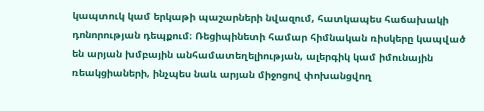կապտուկ կամ երկաթի պաշարների նվազում, հատկապես հաճախակի դոնորության դեպքում։ Ռեցիպինետի համար հիմնական ռիսկերը կապված են արյան խմբային անհամատեղելիության, ալերգիկ կամ իմունային ռեակցիաների, ինչպես նաև արյան միջոցով փոխանցվող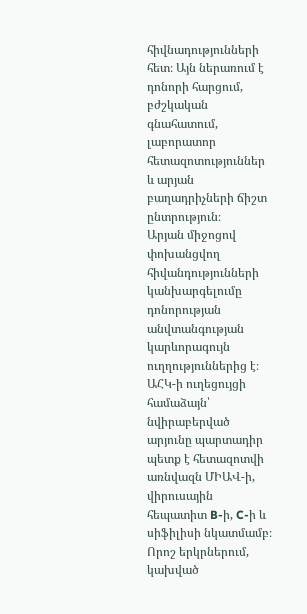հիվնադությունների հետ։ Այն ներառում է դոնորի հարցում, բժշկական գնահատում, լաբորատոր հետազոտություններ և արյան բաղադրիչների ճիշտ ընտրություն։
Արյան միջոցով փոխանցվող հիվանդությունների կանխարգելումը դոնորության անվտանգության կարևորագույն ուղղություններից է։ ԱՀԿ-ի ուղեցույցի համաձայն՝ նվիրաբերված արյունը պարտադիր պետք է հետազոտվի առնվազն ՄԻԱՎ-ի, վիրուսային հեպատիտ B-ի, C-ի և սիֆիլիսի նկատմամբ։ Որոշ երկրներում, կախված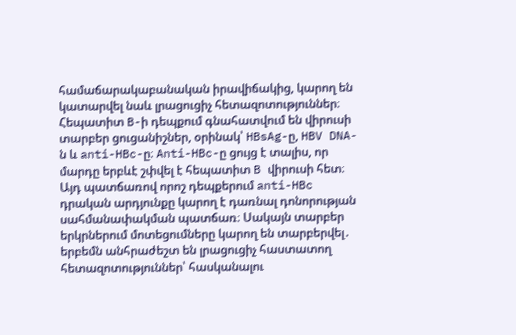համաճարակաբանական իրավիճակից, կարող են կատարվել նաև լրացուցիչ հետազոտություններ։ Հեպատիտ B-ի դեպքում գնահատվում են վիրուսի տարբեր ցուցանիշներ, օրինակ՝ HBsAg-ը, HBV DNA-ն և anti-HBc-ը։ Anti-HBc-ը ցույց է տալիս, որ մարդը երբևէ շփվել է հեպատիտ B վիրուսի հետ։ Այդ պատճառով որոշ դեպքերում anti-HBc դրական արդյունքը կարող է դառնալ դոնորության սահմանափակման պատճառ։ Սակայն տարբեր երկրներում մոտեցումները կարող են տարբերվել․ երբեմն անհրաժեշտ են լրացուցիչ հաստատող հետազոտություններ՝ հասկանալու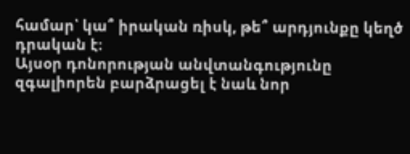համար՝ կա՞ իրական ռիսկ, թե՞ արդյունքը կեղծ դրական է։
Այսօր դոնորության անվտանգությունը զգալիորեն բարձրացել է նաև նոր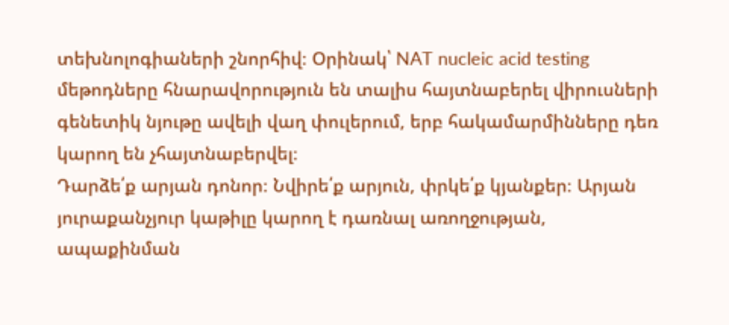տեխնոլոգիաների շնորհիվ։ Օրինակ՝ NAT nucleic acid testing մեթոդները հնարավորություն են տալիս հայտնաբերել վիրուսների գենետիկ նյութը ավելի վաղ փուլերում, երբ հակամարմինները դեռ կարող են չհայտնաբերվել։
Դարձե՛ք արյան դոնոր։ Նվիրե՛ք արյուն, փրկե՛ք կյանքեր։ Արյան յուրաքանչյուր կաթիլը կարող է դառնալ առողջության, ապաքինման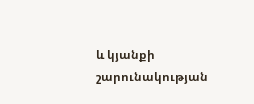և կյանքի շարունակության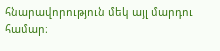հնարավորություն մեկ այլ մարդու համար։